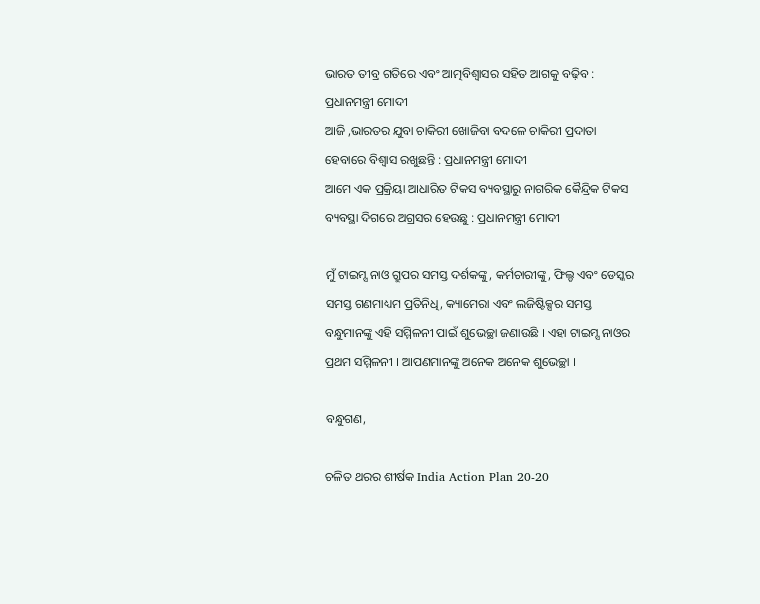ଭାରତ ତୀବ୍ର ଗତିରେ ଏବଂ ଆତ୍ମବିଶ୍ୱାସର ସହିତ ଆଗକୁ ବଢ଼ିବ : ପ୍ରଧାନମନ୍ତ୍ରୀ ମୋଦୀ
ଆଜି ,ଭାରତର ଯୁବା ଚାକିରୀ ଖୋଜିବା ବଦଳେ ଚାକିରୀ ପ୍ରଦାତା ହେବାରେ ବିଶ୍ୱାସ ରଖୁଛନ୍ତି : ପ୍ରଧାନମନ୍ତ୍ରୀ ମୋଦୀ
ଆମେ ଏକ ପ୍ରକ୍ରିୟା ଆଧାରିତ ଟିକସ ବ୍ୟବସ୍ଥାରୁ ନାଗରିକ କୈନ୍ଦ୍ରିକ ଟିକସ ବ୍ୟବସ୍ଥା ଦିଗରେ ଅଗ୍ରସର ହେଉଛୁ : ପ୍ରଧାନମନ୍ତ୍ରୀ ମୋଦୀ

ମୁଁ ଟାଇମ୍ସ ନାଓ ଗ୍ରୁପର ସମସ୍ତ ଦର୍ଶକଙ୍କୁ, କର୍ମଚାରୀଙ୍କୁ, ଫିଲ୍ଡ ଏବଂ ଡେସ୍କର ସମସ୍ତ ଗଣମାଧ୍ୟମ ପ୍ରତିନିଧି, କ୍ୟାମେରା ଏବଂ ଲଜିଷ୍ଟିକ୍ସର ସମସ୍ତ ବନ୍ଧୁମାନଙ୍କୁ ଏହି ସମ୍ମିଳନୀ ପାଇଁ ଶୁଭେଚ୍ଛା ଜଣାଉଛି । ଏହା ଟାଇମ୍ସ ନାଓର ପ୍ରଥମ ସମ୍ମିଳନୀ । ଆପଣମାନଙ୍କୁ ଅନେକ ଅନେକ ଶୁଭେଚ୍ଛା ।

ବନ୍ଧୁଗଣ,

ଚଳିତ ଥରର ଶୀର୍ଷକ India Action Plan 20-20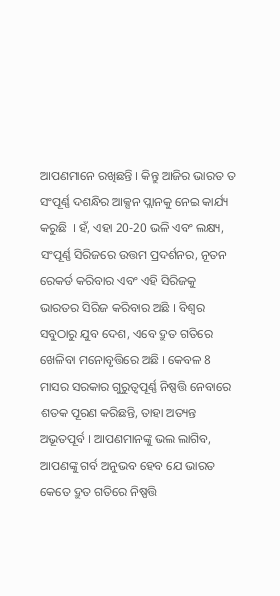ଆପଣମାନେ ରଖିଛନ୍ତି । କିନ୍ତୁ ଆଜିର ଭାରତ ତ ସଂପୂର୍ଣ୍ଣ ଦଶନ୍ଧିର ଆକ୍ସନ ପ୍ଲାନକୁ ନେଇ କାର୍ଯ୍ୟ କରୁଛି  । ହଁ, ଏହା 20-20 ଭଳି ଏବଂ ଲକ୍ଷ୍ୟ, ସଂପୂର୍ଣ୍ଣ ସିରିଜରେ ଉତ୍ତମ ପ୍ରଦର୍ଶନର, ନୂତନ ରେକର୍ଡ କରିବାର ଏବଂ ଏହି ସିରିଜକୁ ଭାରତର ସିରିଜ କରିବାର ଅଛି । ବିଶ୍ୱର ସବୁଠାରୁ ଯୁବ ଦେଶ, ଏବେ ଦ୍ରୁତ ଗତିରେ ଖେଳିବା ମନୋବୃତ୍ତିରେ ଅଛି । କେବଳ 8 ମାସର ସରକାର ଗୁରୁତ୍ୱପୂର୍ଣ୍ଣ ନିଷ୍ପତ୍ତି ନେବାରେ ଶତକ ପୂରଣ କରିଛନ୍ତି, ତାହା ଅତ୍ୟନ୍ତ ଅଭୂତପୂର୍ବ । ଆପଣମାନଙ୍କୁ ଭଲ ଲାଗିବ, ଆପଣଙ୍କୁ ଗର୍ବ ଅନୁଭବ ହେବ ଯେ ଭାରତ କେତେ ଦ୍ରୁତ ଗତିରେ ନିଷ୍ପତ୍ତି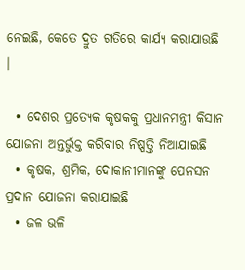ନେଇଛି, କେତେ ଦ୍ରୁତ ଗତିରେ କାର୍ଯ୍ୟ କରାଯାଉଛି  ।

  • ଦେଶର ପ୍ରତ୍ୟେକ କୃଷକକୁ ପ୍ରଧାନମନ୍ତ୍ରୀ କିସାନ ଯୋଜନା ଅନ୍ତର୍ଭୁକ୍ତ କରିବାର ନିଷ୍ପତ୍ତି ନିଆଯାଇଛି
  • କୃଷକ, ଶ୍ରମିକ, ଦୋକାନୀମାନଙ୍କୁ ପେନସନ ପ୍ରଦାନ ଯୋଜନା କରାଯାଇଛି
  • ଜଳ ଭଳି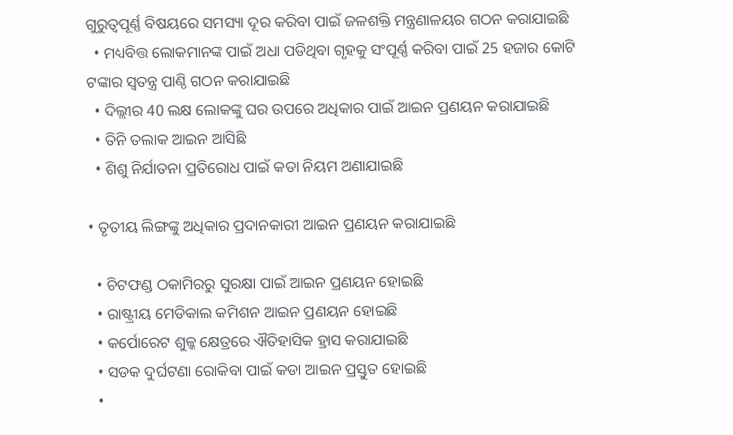ଗୁରୁତ୍ୱପୂର୍ଣ୍ଣ ବିଷୟରେ ସମସ୍ୟା ଦୂର କରିବା ପାଇଁ ଜଳଶକ୍ତି ମନ୍ତ୍ରଣାଳୟର ଗଠନ କରାଯାଇଛି
  • ମଧ୍ୟବିତ୍ତ ଲୋକମାନଙ୍କ ପାଇଁ ଅଧା ପଡିଥିବା ଗୃହକୁ ସଂପୂର୍ଣ୍ଣ କରିବା ପାଇଁ 25 ହଜାର କୋଟି ଟଙ୍କାର ସ୍ୱତନ୍ତ୍ର ପାଣ୍ଠି ଗଠନ କରାଯାଇଛି
  • ଦିଲ୍ଲୀର 40 ଲକ୍ଷ ଲୋକଙ୍କୁ ଘର ଉପରେ ଅଧିକାର ପାଇଁ ଆଇନ ପ୍ରଣୟନ କରାଯାଇଛି
  • ତିନି ତଲାକ ଆଇନ ଆସିଛି
  • ଶିଶୁ ନିର୍ଯାତନା ପ୍ରତିରୋଧ ପାଇଁ କଡା ନିୟମ ଅଣାଯାଇଛି

• ତୃତୀୟ ଲିଙ୍ଗଙ୍କୁ ଅଧିକାର ପ୍ରଦାନକାରୀ ଆଇନ ପ୍ରଣୟନ କରାଯାଇଛି

  • ଚିଟଫଣ୍ଡ ଠକାମିରରୁ ସୁରକ୍ଷା ପାଇଁ ଆଇନ ପ୍ରଣୟନ ହୋଇଛି
  • ରାଷ୍ଟ୍ରୀୟ ମେଡିକାଲ କମିଶନ ଆଇନ ପ୍ରଣୟନ ହୋଇଛି
  • କର୍ପୋରେଟ ଶୁଳ୍କ କ୍ଷେତ୍ରରେ ଐତିହାସିକ ହ୍ରାସ କରାଯାଇଛି
  • ସଡକ ଦୁର୍ଘଟଣା ରୋକିବା ପାଇଁ କଡା ଆଇନ ପ୍ରସ୍ତୁତ ହୋଇଛି
  •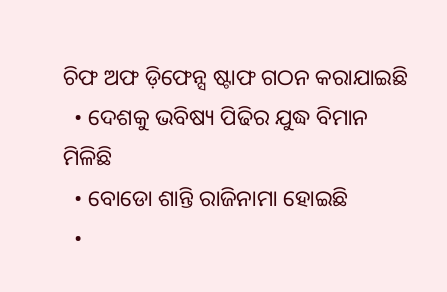ଚିଫ ଅଫ ଡ଼ିଫେନ୍ସ ଷ୍ଟାଫ ଗଠନ କରାଯାଇଛି
  • ଦେଶକୁ ଭବିଷ୍ୟ ପିଢିର ଯୁଦ୍ଧ ବିମାନ ମିଳିଛି
  • ବୋଡୋ ଶାନ୍ତି ରାଜିନାମା ହୋଇଛି
  •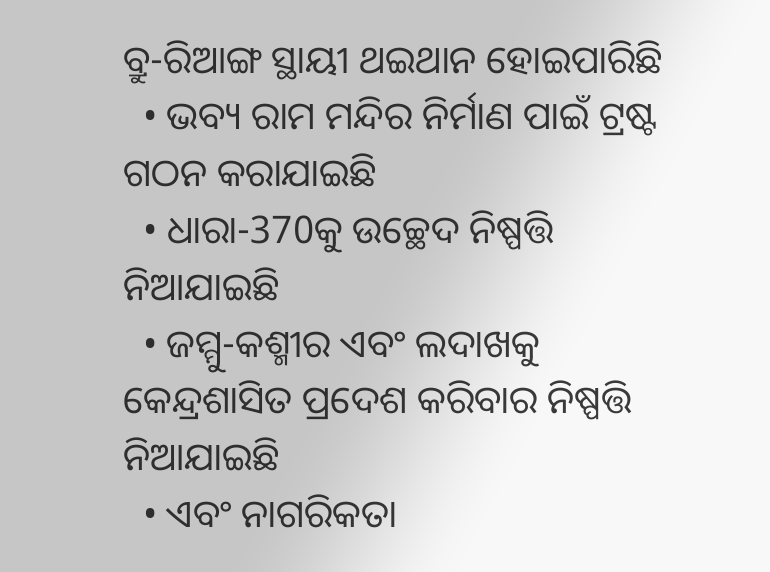ବ୍ରୁ-ରିଆଙ୍ଗ ସ୍ଥାୟୀ ଥଇଥାନ ହୋଇପାରିଛି
  • ଭବ୍ୟ ରାମ ମନ୍ଦିର ନିର୍ମାଣ ପାଇଁ ଟ୍ରଷ୍ଟ ଗଠନ କରାଯାଇଛି
  • ଧାରା-370କୁ ଉଚ୍ଛେଦ ନିଷ୍ପତ୍ତି ନିଆଯାଇଛି
  • ଜମ୍ମୁ-କଶ୍ମୀର ଏବଂ ଲଦାଖକୁ କେନ୍ଦ୍ରଶାସିତ ପ୍ରଦେଶ କରିବାର ନିଷ୍ପତ୍ତି ନିଆଯାଇଛି
  • ଏବଂ ନାଗରିକତା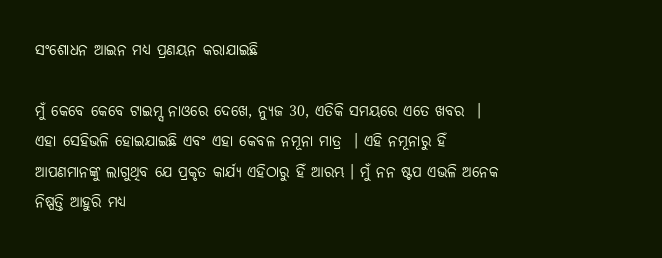ସଂଶୋଧନ ଆଇନ ମଧ୍ୟ ପ୍ରଣୟନ କରାଯାଇଛି

ମୁଁ କେବେ କେବେ ଟାଇମ୍ସ ନାଓରେ ଦେଖେ, ନ୍ୟୁଜ 30, ଏତିକି ସମୟରେ ଏତେ ଖବର  । ଏହା ସେହିଭଳି ହୋଇଯାଇଛି ଏବଂ ଏହା କେବଳ ନମୂନା ମାତ୍ର  । ଏହି ନମୂନାରୁ ହିଁ ଆପଣମାନଙ୍କୁ ଲାଗୁଥିବ ଯେ ପ୍ରକୃତ କାର୍ଯ୍ୟ ଏହିଠାରୁ ହିଁ ଆରମ୍ଭ । ମୁଁ ନନ ଷ୍ଟପ ଏଭଳି ଅନେକ ନିଷ୍ପତ୍ତି ଆହୁରି ମଧ୍ୟ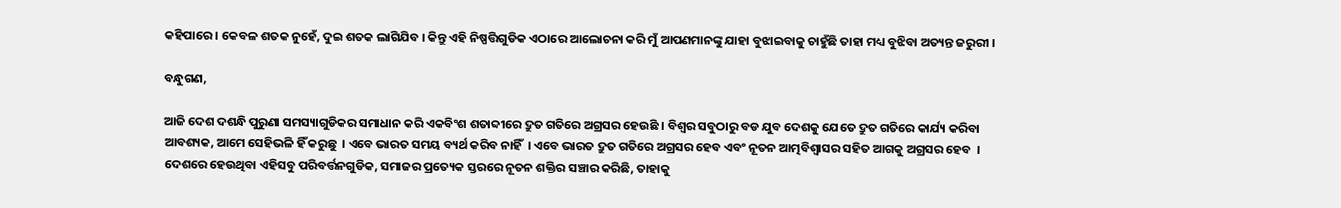କହିପାରେ । କେବଳ ଶତକ ନୁହେଁ, ଦୁଇ ଶତକ ଲାଗିଯିବ । କିନ୍ତୁ ଏହି ନିଷ୍ପତ୍ତିଗୁଡିକ ଏଠାରେ ଆଲୋଚନା କରି ମୁଁ ଆପଣମାନଙ୍କୁ ଯାହା ବୁଝାଇବାକୁ ଚାହୁଁଛି ତାହା ମଧ୍ୟ ବୁଝିବା ଅତ୍ୟନ୍ତ ଜରୁରୀ ।

ବନ୍ଧୁଗଣ,

ଆଜି ଦେଶ ଦଶନ୍ଧି ପୁରୁଣା ସମସ୍ୟାଗୁଡିକର ସମାଧାନ କରି ଏକବିଂଶ ଶତାବ୍ଦୀରେ ଦ୍ରୁତ ଗତିରେ ଅଗ୍ରସର ହେଉଛି । ବିଶ୍ୱର ସବୁଠାରୁ ବଡ ଯୁବ ଦେଶକୁ ଯେତେ ଦ୍ରୁତ ଗତିରେ କାର୍ଯ୍ୟ କରିବା ଆବଶ୍ୟକ, ଆମେ ସେହିଭଳି ହିଁ କରୁଛୁ  । ଏବେ ଭାରତ ସମୟ ବ୍ୟର୍ଥ କରିବ ନାହିଁ  । ଏବେ ଭାରତ ଦ୍ରୁତ ଗତିରେ ଅଗ୍ରସର ହେବ ଏବଂ ନୂତନ ଆତ୍ମବିଶ୍ୱାସର ସହିତ ଆଗକୁ ଅଗ୍ରସର ହେବ  । ଦେଶରେ ହେଉଥିବା ଏହିସବୁ ପରିବର୍ତ୍ତନଗୁଡିକ, ସମାଜର ପ୍ରତ୍ୟେକ ସ୍ତରରେ ନୂତନ ଶକ୍ତିର ସଞ୍ଚାର କରିଛି, ତାହାକୁ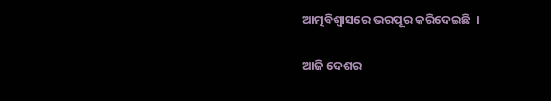ଆତ୍ମବିଶ୍ୱାସରେ ଭରପୂର କରିଦେଇଛି  ।

ଆଜି ଦେଶର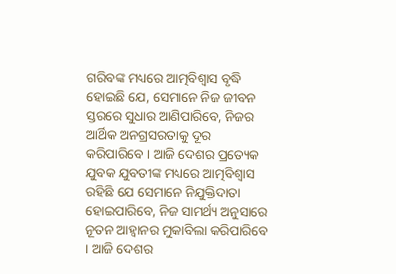ଗରିବଙ୍କ ମଧ୍ୟରେ ଆତ୍ମବିଶ୍ୱାସ ବୃଦ୍ଧି ହୋଇଛି ଯେ, ସେମାନେ ନିଜ ଜୀବନ ସ୍ତରରେ ସୁଧାର ଆଣିପାରିବେ, ନିଜର ଆର୍ଥିକ ଅନଗ୍ରସରତାକୁ ଦୂର କରିପାରିବେ । ଆଜି ଦେଶର ପ୍ରତ୍ୟେକ ଯୁବକ ଯୁବତୀଙ୍କ ମଧ୍ୟରେ ଆତ୍ମବିଶ୍ୱାସ ରହିଛି ଯେ ସେମାନେ ନିଯୁକ୍ତିଦାତା ହୋଇପାରିବେ, ନିଜ ସାମର୍ଥ୍ୟ ଅନୁସାରେ ନୂତନ ଆହ୍ୱାନର ମୁକାବିଲା କରିପାରିବେ । ଆଜି ଦେଶର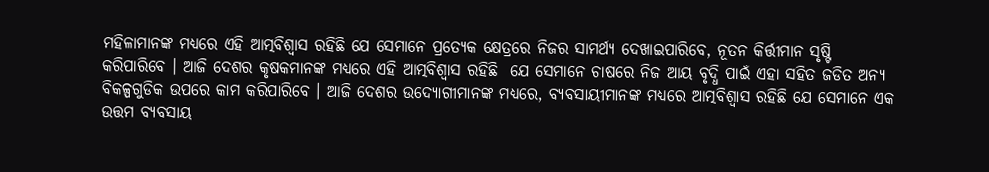ମହିଳାମାନଙ୍କ ମଧ୍ୟରେ ଏହି ଆତ୍ମବିଶ୍ୱାସ ରହିଛି ଯେ ସେମାନେ ପ୍ରତ୍ୟେକ କ୍ଷେତ୍ରରେ ନିଜର ସାମର୍ଥ୍ୟ ଦେଖାଇପାରିବେ, ନୂତନ କିର୍ତ୍ତୀମାନ ସୃଷ୍ଟି କରିପାରିବେ । ଆଜି ଦେଶର କୃଷକମାନଙ୍କ ମଧ୍ୟରେ ଏହି ଆତ୍ମବିଶ୍ୱାସ ରହିଛି  ଯେ ସେମାନେ ଚାଷରେ ନିଜ ଆୟ ବୃଦ୍ଧି ପାଇଁ ଏହା ସହିତ ଜଡିତ ଅନ୍ୟ ବିକଳ୍ପଗୁଡିକ ଉପରେ କାମ କରିପାରିବେ । ଆଜି ଦେଶର ଉଦ୍ୟୋଗୀମାନଙ୍କ ମଧ୍ୟରେ, ବ୍ୟବସାୟୀମାନଙ୍କ ମଧ୍ୟରେ ଆତ୍ମବିଶ୍ୱାସ ରହିଛି ଯେ ସେମାନେ ଏକ ଉତ୍ତମ ବ୍ୟବସାୟ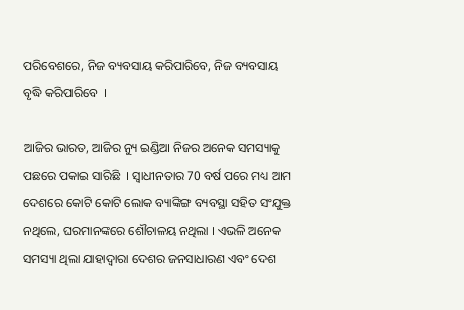ପରିବେଶରେ, ନିଜ ବ୍ୟବସାୟ କରିପାରିବେ, ନିଜ ବ୍ୟବସାୟ ବୃଦ୍ଧି କରିପାରିବେ  ।

ଆଜିର ଭାରତ, ଆଜିର ନ୍ୟୁ ଇଣ୍ଡିଆ ନିଜର ଅନେକ ସମସ୍ୟାକୁ ପଛରେ ପକାଇ ସାରିଛି  । ସ୍ଵାଧୀନତାର 70 ବର୍ଷ ପରେ ମଧ୍ୟ ଆମ ଦେଶରେ କୋଟି କୋଟି ଲୋକ ବ୍ୟାଙ୍କିଙ୍ଗ ବ୍ୟବସ୍ଥା ସହିତ ସଂଯୁକ୍ତ ନଥିଲେ, ଘରମାନଙ୍କରେ ଶୌଚାଳୟ ନଥିଲା । ଏଭଳି ଅନେକ ସମସ୍ୟା ଥିଲା ଯାହାଦ୍ୱାରା ଦେଶର ଜନସାଧାରଣ ଏବଂ ଦେଶ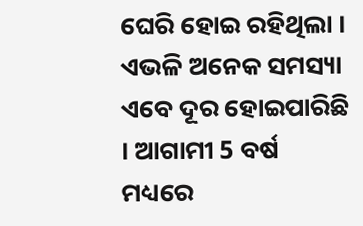ଘେରି ହୋଇ ରହିଥିଲା । ଏଭଳି ଅନେକ ସମସ୍ୟା ଏବେ ଦୂର ହୋଇପାରିଛି । ଆଗାମୀ 5 ବର୍ଷ ମଧ୍ୟରେ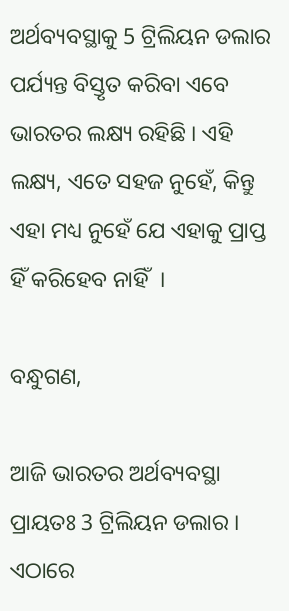ଅର୍ଥବ୍ୟବସ୍ଥାକୁ 5 ଟ୍ରିଲିୟନ ଡଲାର ପର୍ଯ୍ୟନ୍ତ ବିସ୍ତୃତ କରିବା ଏବେ ଭାରତର ଲକ୍ଷ୍ୟ ରହିଛି । ଏହି ଲକ୍ଷ୍ୟ, ଏତେ ସହଜ ନୁହେଁ, କିନ୍ତୁ ଏହା ମଧ୍ୟ ନୁହେଁ ଯେ ଏହାକୁ ପ୍ରାପ୍ତ ହିଁ କରିହେବ ନାହିଁ  ।

ବନ୍ଧୁଗଣ,

ଆଜି ଭାରତର ଅର୍ଥବ୍ୟବସ୍ଥା ପ୍ରାୟତଃ 3 ଟ୍ରିଲିୟନ ଡଲାର । ଏଠାରେ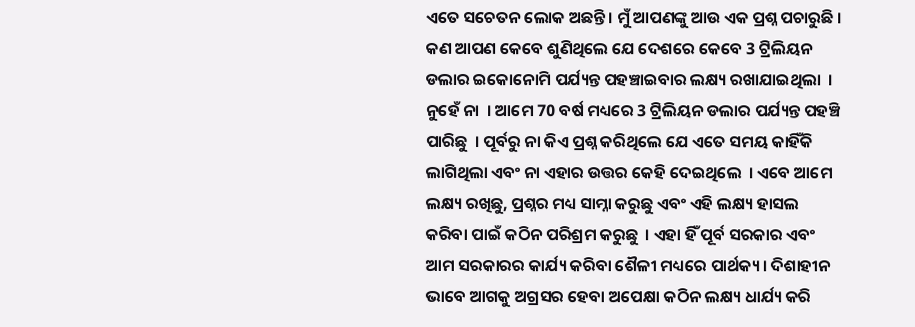ଏତେ ସଚେତନ ଲୋକ ଅଛନ୍ତି । ମୁଁ ଆପଣଙ୍କୁ ଆଉ ଏକ ପ୍ରଶ୍ନ ପଚାରୁଛି । କଣ ଆପଣ କେବେ ଶୁଣିଥିଲେ ଯେ ଦେଶରେ କେବେ 3 ଟ୍ରିଲିୟନ ଡଲାର ଇକୋନୋମି ପର୍ଯ୍ୟନ୍ତ ପହଞ୍ଚାଇବାର ଲକ୍ଷ୍ୟ ରଖାଯାଇଥିଲା  । ନୁହେଁ ନା  । ଆମେ 70 ବର୍ଷ ମଧ୍ୟରେ 3 ଟ୍ରିଲିୟନ ଡଲାର ପର୍ଯ୍ୟନ୍ତ ପହଞ୍ଚି ପାରିଛୁ  । ପୂର୍ବରୁ ନା କିଏ ପ୍ରଶ୍ନ କରିଥିଲେ ଯେ ଏତେ ସମୟ କାହିଁକି ଲାଗିଥିଲା ଏବଂ ନା ଏହାର ଉତ୍ତର କେହି ଦେଇଥିଲେ  । ଏବେ ଆମେ ଲକ୍ଷ୍ୟ ରଖିଛୁ, ପ୍ରଶ୍ନର ମଧ୍ୟ ସାମ୍ନା କରୁଛୁ ଏବଂ ଏହି ଲକ୍ଷ୍ୟ ହାସଲ କରିବା ପାଇଁ କଠିନ ପରିଶ୍ରମ କରୁଛୁ  । ଏହା ହିଁ ପୂର୍ବ ସରକାର ଏବଂ ଆମ ସରକାରର କାର୍ଯ୍ୟ କରିବା ଶୈଳୀ ମଧ୍ୟରେ ପାର୍ଥକ୍ୟ । ଦିଶାହୀନ ଭାବେ ଆଗକୁ ଅଗ୍ରସର ହେବା ଅପେକ୍ଷା କଠିନ ଲକ୍ଷ୍ୟ ଧାର୍ଯ୍ୟ କରି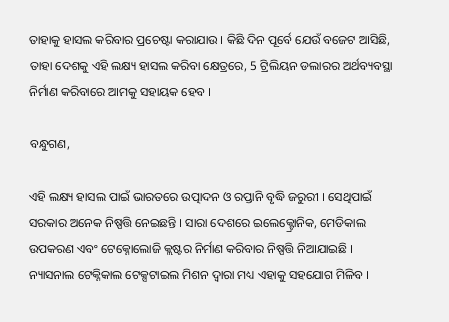ତାହାକୁ ହାସଲ କରିବାର ପ୍ରଚେଷ୍ଟା କରାଯାଉ । କିଛି ଦିନ ପୂର୍ବେ ଯେଉଁ ବଜେଟ ଆସିଛି, ତାହା ଦେଶକୁ ଏହି ଲକ୍ଷ୍ୟ ହାସଲ କରିବା କ୍ଷେତ୍ରରେ, 5 ଟ୍ରିଲିୟନ ଡଲାରର ଅର୍ଥବ୍ୟବସ୍ଥା ନିର୍ମାଣ କରିବାରେ ଆମକୁ ସହାୟକ ହେବ ।

ବନ୍ଧୁଗଣ,

ଏହି ଲକ୍ଷ୍ୟ ହାସଲ ପାଇଁ ଭାରତରେ ଉତ୍ପାଦନ ଓ ରପ୍ତାନି ବୃଦ୍ଧି ଜରୁରୀ । ସେଥିପାଇଁ ସରକାର ଅନେକ ନିଷ୍ପତ୍ତି ନେଇଛନ୍ତି । ସାରା ଦେଶରେ ଇଲେକ୍ଟ୍ରୋନିକ, ମେଡିକାଲ ଉପକରଣ ଏବଂ ଟେକ୍ନୋଲୋଜି କ୍ଲଷ୍ଟର ନିର୍ମାଣ କରିବାର ନିଷ୍ପତ୍ତି ନିଆଯାଇଛି । ନ୍ୟାସନାଲ ଟେକ୍ନିକାଲ ଟେକ୍ସଟାଇଲ ମିଶନ ଦ୍ୱାରା ମଧ୍ୟ ଏହାକୁ ସହଯୋଗ ମିଳିବ ।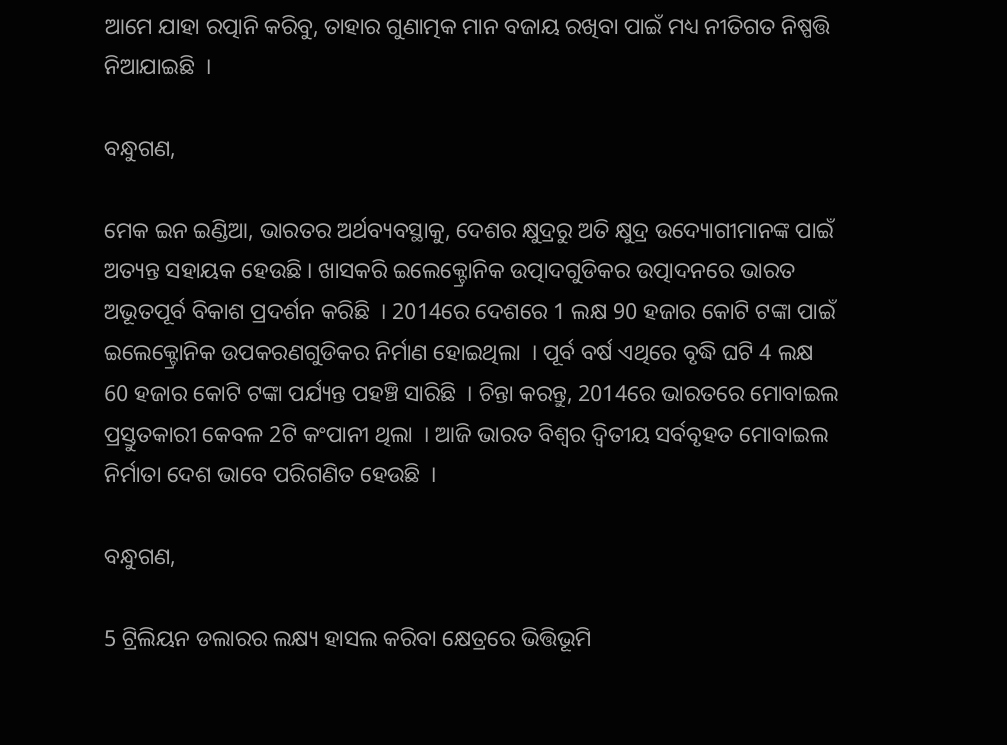ଆମେ ଯାହା ରତ୍ପାନି କରିବୁ, ତାହାର ଗୁଣାତ୍ମକ ମାନ ବଜାୟ ରଖିବା ପାଇଁ ମଧ୍ୟ ନୀତିଗତ ନିଷ୍ପତ୍ତି ନିଆଯାଇଛି  ।

ବନ୍ଧୁଗଣ,

ମେକ ଇନ ଇଣ୍ଡିଆ, ଭାରତର ଅର୍ଥବ୍ୟବସ୍ଥାକୁ, ଦେଶର କ୍ଷୁଦ୍ରରୁ ଅତି କ୍ଷୁଦ୍ର ଉଦ୍ୟୋଗୀମାନଙ୍କ ପାଇଁ ଅତ୍ୟନ୍ତ ସହାୟକ ହେଉଛି । ଖାସକରି ଇଲେକ୍ଟ୍ରୋନିକ ଉତ୍ପାଦଗୁଡିକର ଉତ୍ପାଦନରେ ଭାରତ ଅଭୂତପୂର୍ବ ବିକାଶ ପ୍ରଦର୍ଶନ କରିଛି  । 2014ରେ ଦେଶରେ 1 ଲକ୍ଷ 90 ହଜାର କୋଟି ଟଙ୍କା ପାଇଁ ଇଲେକ୍ଟ୍ରୋନିକ ଉପକରଣଗୁଡିକର ନିର୍ମାଣ ହୋଇଥିଲା  । ପୂର୍ବ ବର୍ଷ ଏଥିରେ ବୃଦ୍ଧି ଘଟି 4 ଲକ୍ଷ 60 ହଜାର କୋଟି ଟଙ୍କା ପର୍ଯ୍ୟନ୍ତ ପହଞ୍ଚି ସାରିଛି  । ଚିନ୍ତା କରନ୍ତୁ, 2014ରେ ଭାରତରେ ମୋବାଇଲ ପ୍ରସ୍ତୁତକାରୀ କେବଳ 2ଟି କଂପାନୀ ଥିଲା  । ଆଜି ଭାରତ ବିଶ୍ୱର ଦ୍ୱିତୀୟ ସର୍ବବୃହତ ମୋବାଇଲ ନିର୍ମାତା ଦେଶ ଭାବେ ପରିଗଣିତ ହେଉଛି  ।

ବନ୍ଧୁଗଣ,

5 ଟ୍ରିଲିୟନ ଡଲାରର ଲକ୍ଷ୍ୟ ହାସଲ କରିବା କ୍ଷେତ୍ରରେ ଭିତ୍ତିଭୂମି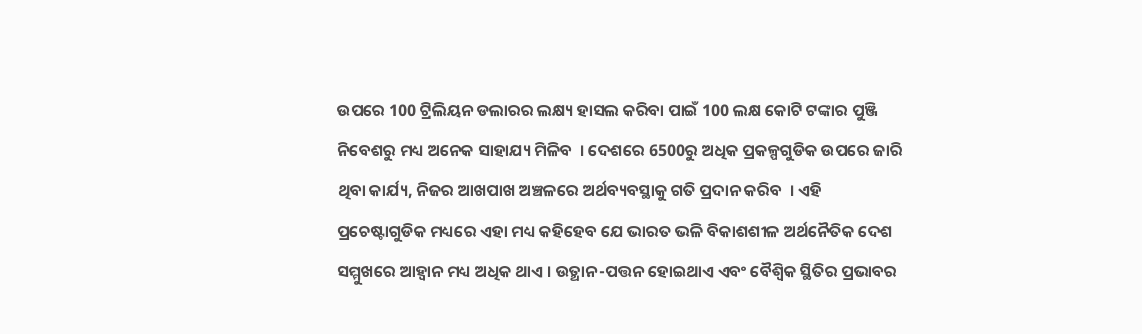ଉପରେ 100 ଟ୍ରିଲିୟନ ଡଲାରର ଲକ୍ଷ୍ୟ ହାସଲ କରିବା ପାଇଁ 100 ଲକ୍ଷ କୋଟି ଟଙ୍କାର ପୁଞ୍ଜି ନିବେଶରୁ ମଧ୍ୟ ଅନେକ ସାହାଯ୍ୟ ମିଳିବ  । ଦେଶରେ 6500ରୁ ଅଧିକ ପ୍ରକଳ୍ପଗୁଡିକ ଉପରେ ଜାରି ଥିବା କାର୍ଯ୍ୟ, ନିଜର ଆଖପାଖ ଅଞ୍ଚଳରେ ଅର୍ଥବ୍ୟବସ୍ଥାକୁ ଗତି ପ୍ରଦାନ କରିବ  । ଏହି ପ୍ରଚେଷ୍ଟାଗୁଡିକ ମଧ୍ୟରେ ଏହା ମଧ୍ୟ କହିହେବ ଯେ ଭାରତ ଭଳି ବିକାଶଶୀଳ ଅର୍ଥନୈତିକ ଦେଶ ସମ୍ମୁଖରେ ଆହ୍ୱାନ ମଧ୍ୟ ଅଧିକ ଥାଏ । ଉତ୍ଥାନ-ପତ୍ତନ ହୋଇଥାଏ ଏବଂ ବୈଶ୍ୱିକ ସ୍ଥିତିର ପ୍ରଭାବର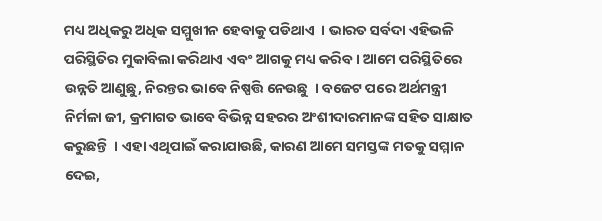ମଧ୍ୟ ଅଧିକରୁ ଅଧିକ ସମ୍ମୁଖୀନ ହେବାକୁ ପଡିଥାଏ  । ଭାରତ ସର୍ବଦା ଏହିଭଳି ପରିସ୍ଥିତିର ମୁକାବିଲା କରିଥାଏ ଏବଂ ଆଗକୁ ମଧ୍ୟ କରିବ । ଆମେ ପରିସ୍ଥିତିରେ ଉନ୍ନତି ଆଣୁଛୁ, ନିରନ୍ତର ଭାବେ ନିଷ୍ପତ୍ତି ନେଉଛୁ  । ବଜେଟ ପରେ ଅର୍ଥମନ୍ତ୍ରୀ ନିର୍ମଳା ଜୀ, କ୍ରମାଗତ ଭାବେ ବିଭିନ୍ନ ସହରର ଅଂଶୀଦାରମାନଙ୍କ ସହିତ ସାକ୍ଷାତ କରୁଛନ୍ତି  । ଏହା ଏଥିପାଇଁ କରାଯାଉଛି, କାରଣ ଆମେ ସମସ୍ତଙ୍କ ମତକୁ ସମ୍ମାନ ଦେଇ,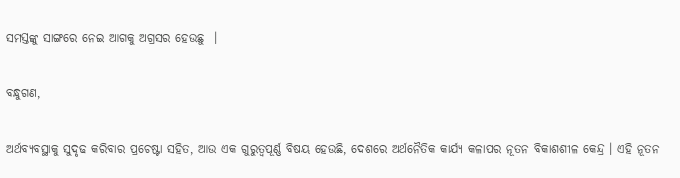ସମସ୍ତଙ୍କୁ ସାଙ୍ଗରେ ନେଇ ଆଗକୁ ଅଗ୍ରସର ହେଉଛୁ  ।

ବନ୍ଧୁଗଣ,

ଅର୍ଥବ୍ୟବସ୍ଥାକୁ ସୁଦୃଢ କରିବାର ପ୍ରଚେଷ୍ଟା ସହିତ, ଆଉ ଏକ ଗୁରୁତ୍ୱପୂର୍ଣ୍ଣ ବିଷୟ ହେଉଛି, ଦେଶରେ ଅର୍ଥନୈତିକ କାର୍ଯ୍ୟ କଳାପର ନୂତନ ବିକାଶଶୀଳ କେନ୍ଦ୍ର । ଏହି ନୂତନ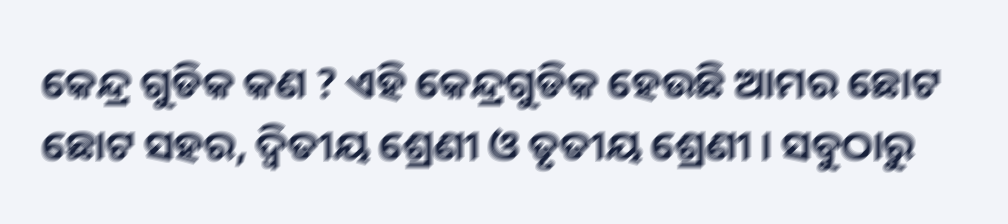କେନ୍ଦ୍ର ଗୁଡିକ କଣ ? ଏହି କେନ୍ଦ୍ରଗୁଡିକ ହେଉଛି ଆମର ଛୋଟ ଛୋଟ ସହର, ଦ୍ୱିତୀୟ ଶ୍ରେଣୀ ଓ ତୃତୀୟ ଶ୍ରେଣୀ । ସବୁଠାରୁ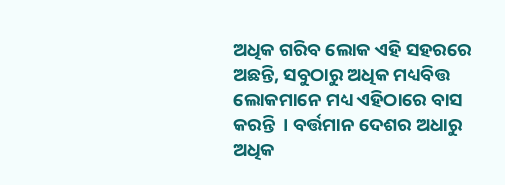ଅଧିକ ଗରିବ ଲୋକ ଏହି ସହରରେ ଅଛନ୍ତି, ସବୁଠାରୁ ଅଧିକ ମଧ୍ୟବିତ୍ତ ଲୋକମାନେ ମଧ୍ୟ ଏହିଠାରେ ବାସ କରନ୍ତି  । ବର୍ତ୍ତମାନ ଦେଶର ଅଧାରୁ ଅଧିକ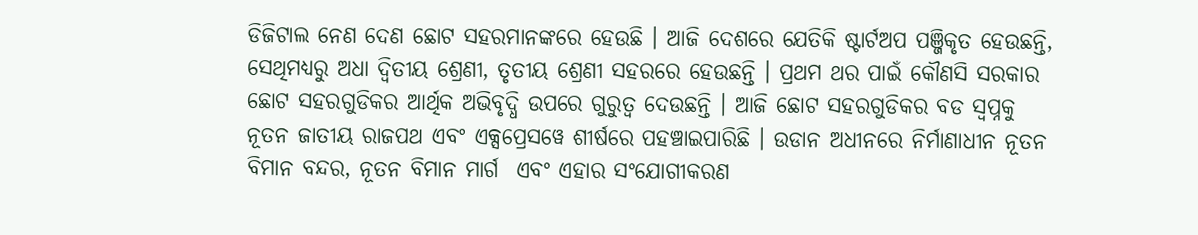ଡିଜିଟାଲ ନେଣ ଦେଣ ଛୋଟ ସହରମାନଙ୍କରେ ହେଉଛି । ଆଜି ଦେଶରେ ଯେତିକି ଷ୍ଟାର୍ଟଅପ ପଞ୍ଜିକୃତ ହେଉଛନ୍ତି,  ସେଥିମଧ୍ୟରୁ ଅଧା ଦ୍ୱିତୀୟ ଶ୍ରେଣୀ, ତୃତୀୟ ଶ୍ରେଣୀ ସହରରେ ହେଉଛନ୍ତି । ପ୍ରଥମ ଥର ପାଇଁ କୌଣସି ସରକାର ଛୋଟ ସହରଗୁଡିକର ଆର୍ଥିକ ଅଭିବୃଦ୍ଧି ଉପରେ ଗୁରୁତ୍ୱ ଦେଉଛନ୍ତି । ଆଜି ଛୋଟ ସହରଗୁଡିକର ବଡ ସ୍ୱପ୍ନକୁ ନୂତନ ଜାତୀୟ ରାଜପଥ ଏବଂ ଏକ୍ସପ୍ରେସୱେ ଶୀର୍ଷରେ ପହଞ୍ଚାଇପାରିଛି । ଉଡାନ ଅଧୀନରେ ନିର୍ମାଣାଧୀନ ନୂତନ ବିମାନ ବନ୍ଦର, ନୂତନ ବିମାନ ମାର୍ଗ  ଏବଂ ଏହାର ସଂଯୋଗୀକରଣ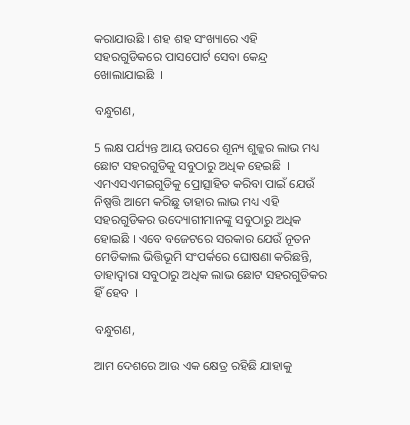କରାଯାଉଛି । ଶହ ଶହ ସଂଖ୍ୟାରେ ଏହି ସହରଗୁଡିକରେ ପାସପୋର୍ଟ ସେବା କେନ୍ଦ୍ର ଖୋଲାଯାଇଛି  ।

ବନ୍ଧୁଗଣ,

5 ଲକ୍ଷ ପର୍ଯ୍ୟନ୍ତ ଆୟ ଉପରେ ଶୂନ୍ୟ ଶୁଳ୍କର ଲାଭ ମଧ୍ୟ ଛୋଟ ସହରଗୁଡିକୁ ସବୁଠାରୁ ଅଧିକ ହେଇଛି  । ଏମଏସଏମଇଗୁଡିକୁ ପ୍ରୋତ୍ସାହିତ କରିବା ପାଇଁ ଯେଉଁ ନିଷ୍ପତ୍ତି ଆମେ କରିଛୁ ତାହାର ଲାଭ ମଧ୍ୟ ଏହି ସହରଗୁଡିକର ଉଦ୍ୟୋଗୀମାନଙ୍କୁ ସବୁଠାରୁ ଅଧିକ ହୋଇଛି । ଏବେ ବଜେଟରେ ସରକାର ଯେଉଁ ନୂତନ ମେଡିକାଲ ଭିତ୍ତିଭୂମି ସଂପର୍କରେ ଘୋଷଣା କରିଛନ୍ତି, ତାହାଦ୍ୱାରା ସବୁଠାରୁ ଅଧିକ ଲାଭ ଛୋଟ ସହରଗୁଡିକର ହିଁ ହେବ  ।

ବନ୍ଧୁଗଣ,

ଆମ ଦେଶରେ ଆଉ ଏକ କ୍ଷେତ୍ର ରହିଛି ଯାହାକୁ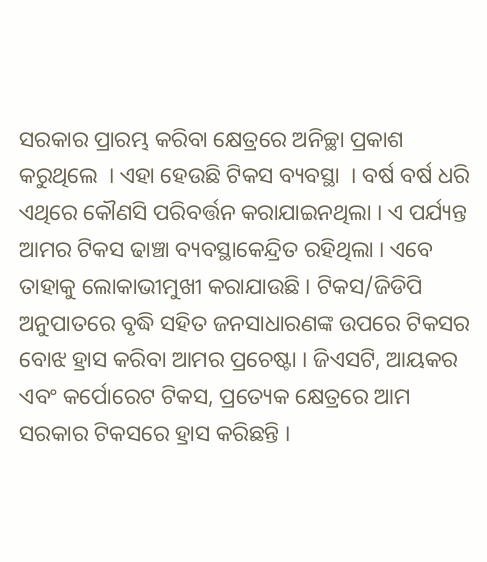ସରକାର ପ୍ରାରମ୍ଭ କରିବା କ୍ଷେତ୍ରରେ ଅନିଚ୍ଛା ପ୍ରକାଶ କରୁଥିଲେ  । ଏହା ହେଉଛି ଟିକସ ବ୍ୟବସ୍ଥା  । ବର୍ଷ ବର୍ଷ ଧରି ଏଥିରେ କୌଣସି ପରିବର୍ତ୍ତନ କରାଯାଇନଥିଲା । ଏ ପର୍ଯ୍ୟନ୍ତ ଆମର ଟିକସ ଢାଞ୍ଚା ବ୍ୟବସ୍ଥାକେନ୍ଦ୍ରିତ ରହିଥିଲା । ଏବେ ତାହାକୁ ଲୋକାଭୀମୁଖୀ କରାଯାଉଛି । ଟିକସ/ଜିଡିପି ଅନୁପାତରେ ବୃଦ୍ଧି ସହିତ ଜନସାଧାରଣଙ୍କ ଉପରେ ଟିକସର ବୋଝ ହ୍ରାସ କରିବା ଆମର ପ୍ରଚେଷ୍ଟା । ଜିଏସଟି, ଆୟକର ଏବଂ କର୍ପୋରେଟ ଟିକସ, ପ୍ରତ୍ୟେକ କ୍ଷେତ୍ରରେ ଆମ ସରକାର ଟିକସରେ ହ୍ରାସ କରିଛନ୍ତି ।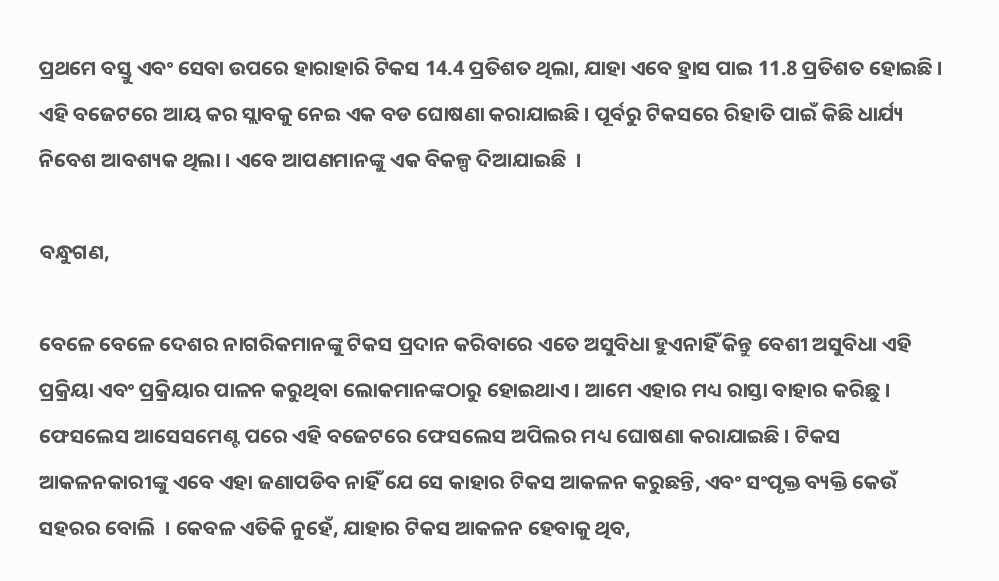ପ୍ରଥମେ ବସ୍ତୁ ଏବଂ ସେବା ଉପରେ ହାରାହାରି ଟିକସ 14.4 ପ୍ରତିଶତ ଥିଲା, ଯାହା ଏବେ ହ୍ରାସ ପାଇ 11.8 ପ୍ରତିଶତ ହୋଇଛି । ଏହି ବଜେଟରେ ଆୟ କର ସ୍ଲାବକୁ ନେଇ ଏକ ବଡ ଘୋଷଣା କରାଯାଇଛି । ପୂର୍ବରୁ ଟିକସରେ ରିହାତି ପାଇଁ କିଛି ଧାର୍ଯ୍ୟ ନିବେଶ ଆବଶ୍ୟକ ଥିଲା । ଏବେ ଆପଣମାନଙ୍କୁ ଏକ ବିକଳ୍ପ ଦିଆଯାଇଛି  ।

ବନ୍ଧୁଗଣ,

ବେଳେ ବେଳେ ଦେଶର ନାଗରିକମାନଙ୍କୁ ଟିକସ ପ୍ରଦାନ କରିବାରେ ଏତେ ଅସୁବିଧା ହୁଏନାହିଁ କିନ୍ତୁ ବେଶୀ ଅସୁବିଧା ଏହି ପ୍ରକ୍ରିୟା ଏବଂ ପ୍ରକ୍ରିୟାର ପାଳନ କରୁଥିବା ଲୋକମାନଙ୍କଠାରୁ ହୋଇଥାଏ । ଆମେ ଏହାର ମଧ୍ୟ ରାସ୍ତା ବାହାର କରିଛୁ । ଫେସଲେସ ଆସେସମେଣ୍ଟ ପରେ ଏହି ବଜେଟରେ ଫେସଲେସ ଅପିଲର ମଧ୍ୟ ଘୋଷଣା କରାଯାଇଛି । ଟିକସ ଆକଳନକାରୀଙ୍କୁ ଏବେ ଏହା ଜଣାପଡିବ ନାହିଁ ଯେ ସେ କାହାର ଟିକସ ଆକଳନ କରୁଛନ୍ତି, ଏବଂ ସଂପୃକ୍ତ ବ୍ୟକ୍ତି କେଉଁ ସହରର ବୋଲି  । କେବଳ ଏତିକି ନୁହେଁ, ଯାହାର ଟିକସ ଆକଳନ ହେବାକୁ ଥିବ,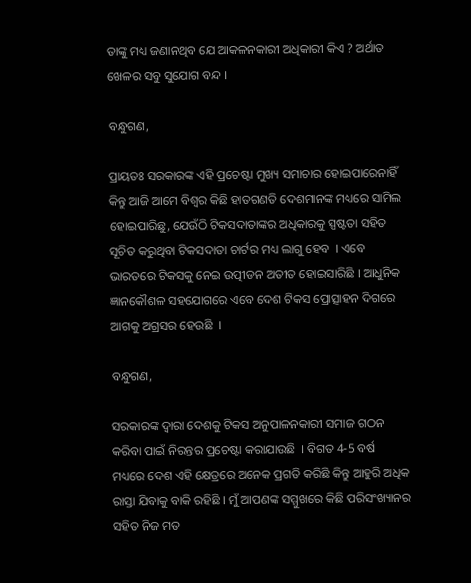ତାଙ୍କୁ ମଧ୍ୟ ଜଣାନଥିବ ଯେ ଆକଳନକାରୀ ଅଧିକାରୀ କିଏ ? ଅର୍ଥାତ ଖେଳର ସବୁ ସୁଯୋଗ ବନ୍ଦ ।

ବନ୍ଧୁଗଣ,

ପ୍ରାୟତଃ ସରକାରଙ୍କ ଏହି ପ୍ରଚେଷ୍ଟା ମୁଖ୍ୟ ସମାଚାର ହୋଇପାରେନାହିଁ କିନ୍ତୁ ଆଜି ଆମେ ବିଶ୍ୱର କିଛି ହାତଗଣତି ଦେଶମାନଙ୍କ ମଧ୍ୟରେ ସାମିଲ ହୋଇପାରିଛୁ, ଯେଉଁଠି ଟିକସଦାତାଙ୍କର ଅଧିକାରକୁ ସ୍ପଷ୍ଟତା ସହିତ ସୂଚିତ କରୁଥିବା ଟିକସଦାତା ଚାର୍ଟର ମଧ୍ୟ ଲାଗୁ ହେବ  । ଏବେ ଭାରତରେ ଟିକସକୁ ନେଇ ଉତ୍ପୀଡନ ଅତୀତ ହୋଇସାରିଛି । ଆଧୁନିକ ଜ୍ଞାନକୌଶଳ ସହଯୋଗରେ ଏବେ ଦେଶ ଟିକସ ପ୍ରୋତ୍ସାହନ ଦିଗରେ ଆଗକୁ ଅଗ୍ରସର ହେଉଛି  ।

ବନ୍ଧୁଗଣ,

ସରକାରଙ୍କ ଦ୍ୱାରା ଦେଶକୁ ଟିକସ ଅନୁପାଳନକାରୀ ସମାଜ ଗଠନ କରିବା ପାଇଁ ନିରନ୍ତର ପ୍ରଚେଷ୍ଟା କରାଯାଉଛି  । ବିଗତ 4-5 ବର୍ଷ ମଧ୍ୟରେ ଦେଶ ଏହି କ୍ଷେତ୍ରରେ ଅନେକ ପ୍ରଗତି କରିଛି କିନ୍ତୁ ଆହୁରି ଅଧିକ ରାସ୍ତା ଯିବାକୁ ବାକି ରହିଛି । ମୁଁ ଆପଣଙ୍କ ସମ୍ମୁଖରେ କିଛି ପରିସଂଖ୍ୟାନର ସହିତ ନିଜ ମତ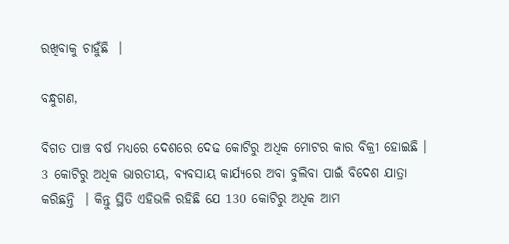ରଖିବାକୁ ଚାହୁଁଛି  ।

ବନ୍ଧୁଗଣ,

ବିଗତ ପାଞ୍ଚ ବର୍ଷ ମଧ୍ୟରେ ଦେଶରେ ଦେଢ କୋଟିରୁ ଅଧିକ ମୋଟର କାର ବିକ୍ରୀ ହୋଇଛି । 3 କୋଟିରୁ ଅଧିକ ଭାରତୀୟ, ବ୍ୟବସାୟ କାର୍ଯ୍ୟରେ ଅବା ବୁଲିବା ପାଇଁ ବିଦେଶ ଯାତ୍ରା କରିଛନ୍ତି  । କିନ୍ତୁ ସ୍ଥିତି ଏହିଭଳି ରହିଛି ଯେ 130 କୋଟିରୁ ଅଧିକ ଆମ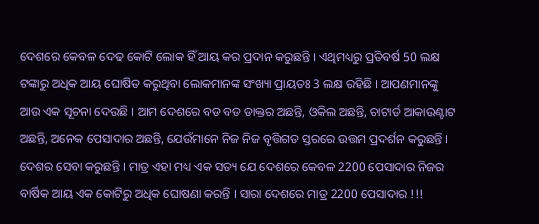ଦେଶରେ କେବଳ ଦେଢ କୋଟି ଲୋକ ହିଁ ଆୟ କର ପ୍ରଦାନ କରୁଛନ୍ତି । ଏଥିମଧ୍ୟରୁ ପ୍ରତିବର୍ଷ 50 ଲକ୍ଷ ଟଙ୍କାରୁ ଅଧିକ ଆୟ ଘୋଷିତ କରୁଥିବା ଲୋକମାନଙ୍କ ସଂଖ୍ୟା ପ୍ରାୟତଃ 3 ଲକ୍ଷ ରହିଛି । ଆପଣମାନଙ୍କୁ ଆଉ ଏକ ସୂଚନା ଦେଉଛି । ଆମ ଦେଶରେ ବଡ ବଡ ଡାକ୍ତର ଅଛନ୍ତି, ଓକିଲ ଅଛନ୍ତି, ଚାଟାର୍ଡ ଆକାଉଣ୍ଟାଟ ଅଛନ୍ତି, ଅନେକ ପେସାଦାର ଅଛନ୍ତି, ଯେଉଁମାନେ ନିଜ ନିଜ ବୃତ୍ତିଗତ ସ୍ତରରେ ଉତ୍ତମ ପ୍ରଦର୍ଶନ କରୁଛନ୍ତି । ଦେଶର ସେବା କରୁଛନ୍ତି । ମାତ୍ର ଏହା ମଧ୍ୟ ଏକ ସତ୍ୟ ଯେ ଦେଶରେ କେବଳ 2200 ପେସାଦାର ନିଜର ବାର୍ଷିକ ଆୟ ଏକ କୋଟିରୁ ଅଧିକ ଘୋଷଣା କରନ୍ତି । ସାରା ଦେଶରେ ମାତ୍ର 2200 ପେସାଦାର !!!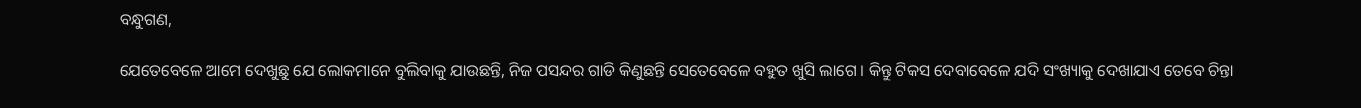ବନ୍ଧୁଗଣ,

ଯେତେବେଳେ ଆମେ ଦେଖୁଛୁ ଯେ ଲୋକମାନେ ବୁଲିବାକୁ ଯାଉଛନ୍ତି, ନିଜ ପସନ୍ଦର ଗାଡି କିଣୁଛନ୍ତି ସେତେବେଳେ ବହୁତ ଖୁସି ଲାଗେ । କିନ୍ତୁ ଟିକସ ଦେବାବେଳେ ଯଦି ସଂଖ୍ୟାକୁ ଦେଖାଯାଏ ତେବେ ଚିନ୍ତା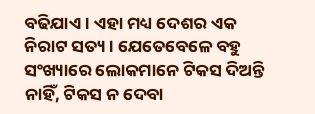ବଢିଯାଏ । ଏହା ମଧ୍ୟ ଦେଶର ଏକ ନିରାଟ ସତ୍ୟ । ଯେତେବେଳେ ବହୁ ସଂଖ୍ୟାରେ ଲୋକମାନେ ଟିକସ ଦିଅନ୍ତି ନାହିଁ, ଟିକସ ନ ଦେବା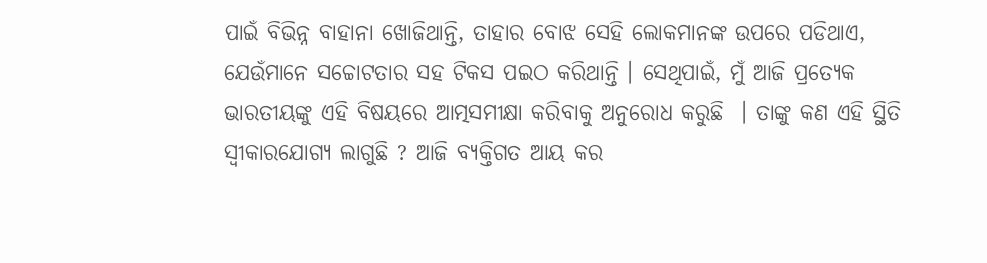ପାଇଁ ବିଭିନ୍ନ ବାହାନା ଖୋଜିଥାନ୍ତି, ତାହାର ବୋଝ ସେହି ଲୋକମାନଙ୍କ ଉପରେ ପଡିଥାଏ, ଯେଉଁମାନେ ସଚ୍ଚୋଟତାର ସହ ଟିକସ ପଇଠ କରିଥାନ୍ତି । ସେଥିପାଇଁ, ମୁଁ ଆଜି ପ୍ରତ୍ୟେକ ଭାରତୀୟଙ୍କୁ ଏହି ବିଷୟରେ ଆତ୍ମସମୀକ୍ଷା କରିବାକୁ ଅନୁରୋଧ କରୁଛି  । ତାଙ୍କୁ କଣ ଏହି ସ୍ଥିତି ସ୍ୱୀକାରଯୋଗ୍ୟ ଲାଗୁଛି ? ଆଜି ବ୍ୟକ୍ତିଗତ ଆୟ କର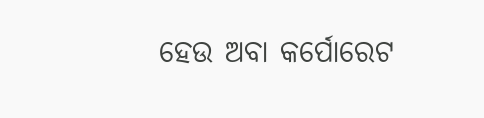ହେଉ ଅବା କର୍ପୋରେଟ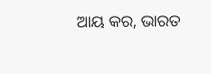ଆୟ କର, ଭାରତ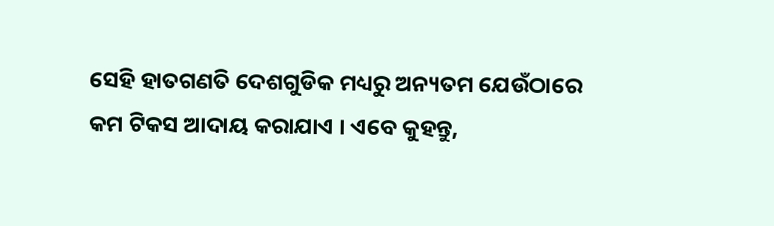ସେହି ହାତଗଣତି ଦେଶଗୁଡିକ ମଧ୍ୟରୁ ଅନ୍ୟତମ ଯେଉଁଠାରେ କମ ଟିକସ ଆଦାୟ କରାଯାଏ । ଏବେ କୁହନ୍ତୁ,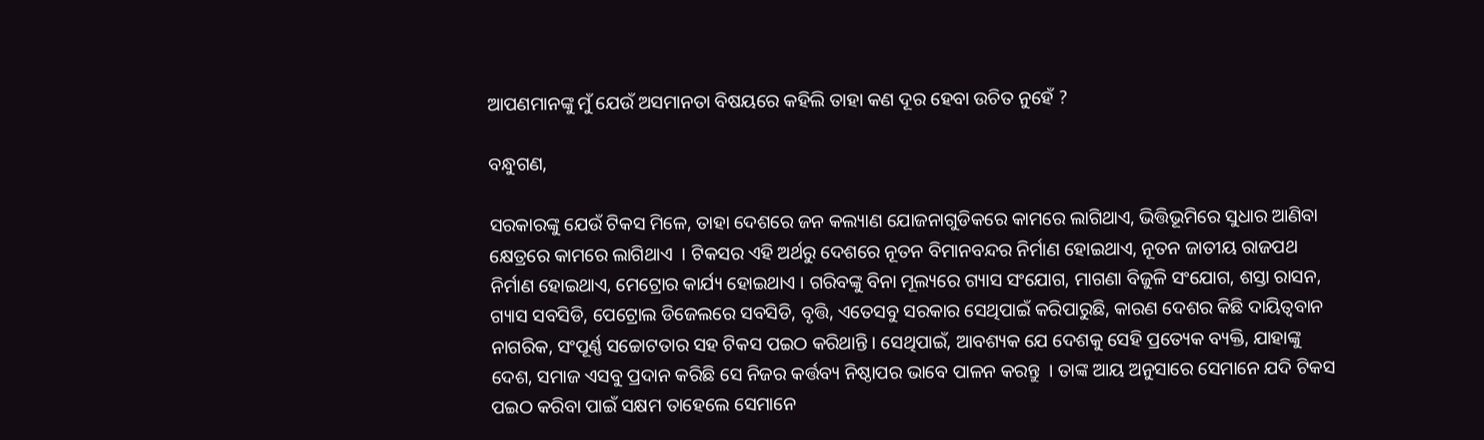ଆପଣମାନଙ୍କୁ ମୁଁ ଯେଉଁ ଅସମାନତା ବିଷୟରେ କହିଲି ତାହା କଣ ଦୂର ହେବା ଉଚିତ ନୁହେଁ ?

ବନ୍ଧୁଗଣ,

ସରକାରଙ୍କୁ ଯେଉଁ ଟିକସ ମିଳେ, ତାହା ଦେଶରେ ଜନ କଲ୍ୟାଣ ଯୋଜନାଗୁଡିକରେ କାମରେ ଲାଗିଥାଏ, ଭିତ୍ତିଭୂମିରେ ସୁଧାର ଆଣିବା କ୍ଷେତ୍ରରେ କାମରେ ଲାଗିଥାଏ  । ଟିକସର ଏହି ଅର୍ଥରୁ ଦେଶରେ ନୂତନ ବିମାନବନ୍ଦର ନିର୍ମାଣ ହୋଇଥାଏ, ନୂତନ ଜାତୀୟ ରାଜପଥ ନିର୍ମାଣ ହୋଇଥାଏ, ମେଟ୍ରୋର କାର୍ଯ୍ୟ ହୋଇଥାଏ । ଗରିବଙ୍କୁ ବିନା ମୂଲ୍ୟରେ ଗ୍ୟାସ ସଂଯୋଗ, ମାଗଣା ବିଜୁଳି ସଂଯୋଗ, ଶସ୍ତା ରାସନ, ଗ୍ୟାସ ସବସିଡି, ପେଟ୍ରୋଲ ଡିଜେଲରେ ସବସିଡି, ବୃତ୍ତି, ଏତେସବୁ ସରକାର ସେଥିପାଇଁ କରିପାରୁଛି, କାରଣ ଦେଶର କିଛି ଦାୟିତ୍ୱବାନ ନାଗରିକ, ସଂପୂର୍ଣ୍ଣ ସଚ୍ଚୋଟତାର ସହ ଟିକସ ପଇଠ କରିଥାନ୍ତି । ସେଥିପାଇଁ, ଆବଶ୍ୟକ ଯେ ଦେଶକୁ ସେହି ପ୍ରତ୍ୟେକ ବ୍ୟକ୍ତି, ଯାହାଙ୍କୁ ଦେଶ, ସମାଜ ଏସବୁ ପ୍ରଦାନ କରିଛି ସେ ନିଜର କର୍ତ୍ତବ୍ୟ ନିଷ୍ଠାପର ଭାବେ ପାଳନ କରନ୍ତୁ  । ତାଙ୍କ ଆୟ ଅନୁସାରେ ସେମାନେ ଯଦି ଟିକସ ପଇଠ କରିବା ପାଇଁ ସକ୍ଷମ ତାହେଲେ ସେମାନେ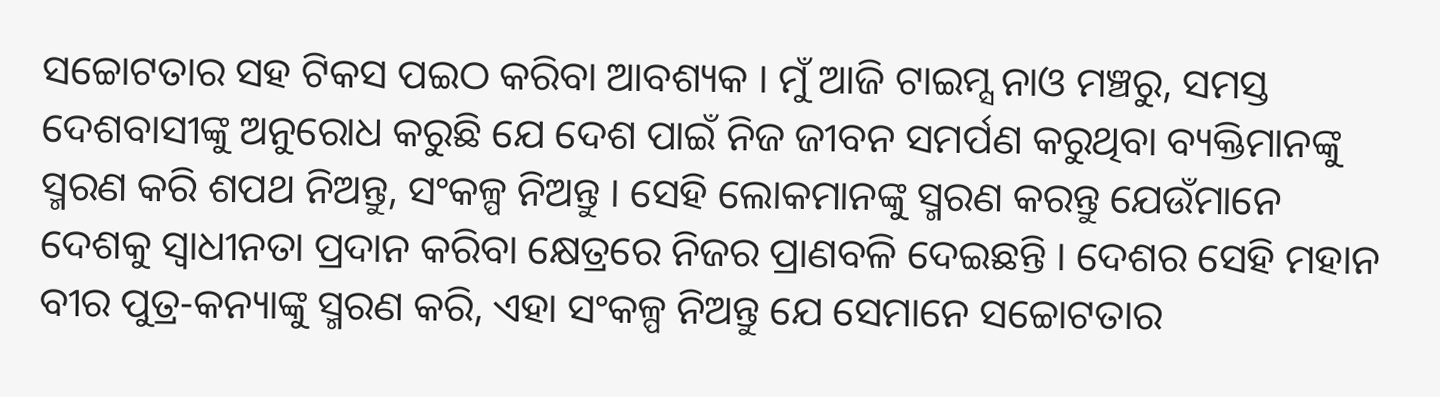ସଚ୍ଚୋଟତାର ସହ ଟିକସ ପଇଠ କରିବା ଆବଶ୍ୟକ । ମୁଁ ଆଜି ଟାଇମ୍ସ ନାଓ ମଞ୍ଚରୁ, ସମସ୍ତ ଦେଶବାସୀଙ୍କୁ ଅନୁରୋଧ କରୁଛି ଯେ ଦେଶ ପାଇଁ ନିଜ ଜୀବନ ସମର୍ପଣ କରୁଥିବା ବ୍ୟକ୍ତିମାନଙ୍କୁ ସ୍ମରଣ କରି ଶପଥ ନିଅନ୍ତୁ, ସଂକଳ୍ପ ନିଅନ୍ତୁ । ସେହି ଲୋକମାନଙ୍କୁ ସ୍ମରଣ କରନ୍ତୁ ଯେଉଁମାନେ ଦେଶକୁ ସ୍ୱାଧୀନତା ପ୍ରଦାନ କରିବା କ୍ଷେତ୍ରରେ ନିଜର ପ୍ରାଣବଳି ଦେଇଛନ୍ତି । ଦେଶର ସେହି ମହାନ ବୀର ପୁତ୍ର-କନ୍ୟାଙ୍କୁ ସ୍ମରଣ କରି, ଏହା ସଂକଳ୍ପ ନିଅନ୍ତୁ ଯେ ସେମାନେ ସଚ୍ଚୋଟତାର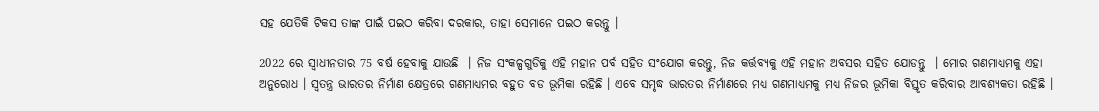ସହ ଯେତିକି ଟିକସ ତାଙ୍କ ପାଇଁ ପଇଠ କରିବା ଦରକାର, ତାହା ସେମାନେ ପଇଠ କରନ୍ତୁ ।

2022 ରେ ସ୍ୱାଧୀନତାର 75 ବର୍ଷ ହେବାକୁ ଯାଉଛି  । ନିଜ ସଂକଳ୍ପଗୁଡିକୁ ଏହି ମହାନ ପର୍ବ ସହିତ ସଂଯୋଗ କରନ୍ତୁ, ନିଜ କର୍ତ୍ତବ୍ୟକୁ ଏହି ମହାନ ଅବସର ସହିତ ଯୋଡନ୍ତୁ  । ମୋର ଗଣମାଧ୍ୟମକୁ ଏହା ଅନୁରୋଧ । ସ୍ୱତନ୍ତ୍ର ଭାରତର ନିର୍ମାଣ କ୍ଷେତ୍ରରେ ଗଣମାଧ୍ୟମର ବହୁତ ବଡ ଭୂମିକା ରହିଛି । ଏବେ ସମୃଦ୍ଧ ଭାରତର ନିର୍ମାଣରେ ମଧ୍ୟ ଗଣମାଧ୍ୟମକୁ ମଧ୍ୟ ନିଜର ଭୂମିକା ବିସ୍ତୃତ କରିବାର ଆବଶ୍ୟକତା ରହିଛି ।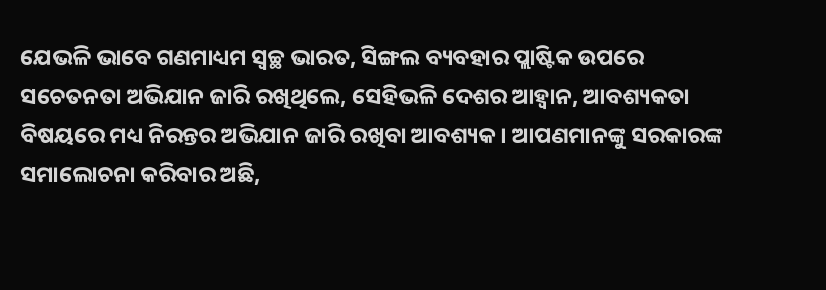ଯେଭଳି ଭାବେ ଗଣମାଧ୍ୟମ ସ୍ୱଚ୍ଛ ଭାରତ, ସିଙ୍ଗଲ ବ୍ୟବହାର ପ୍ଲାଷ୍ଟିକ ଉପରେ ସଚେତନତା ଅଭିଯାନ ଜାରି ରଖିଥିଲେ, ସେହିଭଳି ଦେଶର ଆହ୍ୱାନ, ଆବଶ୍ୟକତା ବିଷୟରେ ମଧ୍ୟ ନିରନ୍ତର ଅଭିଯାନ ଜାରି ରଖିବା ଆବଶ୍ୟକ । ଆପଣମାନଙ୍କୁ ସରକାରଙ୍କ ସମାଲୋଚନା କରିବାର ଅଛି,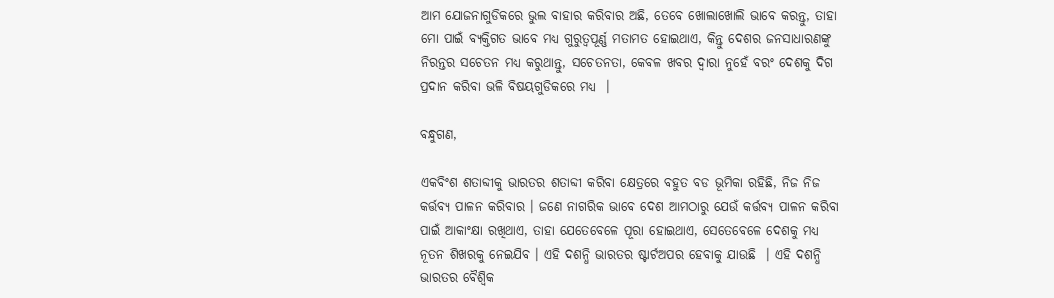ଆମ ଯୋଜନାଗୁଡିକରେ ଭୁଲ ବାହାର କରିବାର ଅଛି, ତେବେ ଖୋଲାଖୋଲି ଭାବେ କରନ୍ତୁ, ତାହା ମୋ ପାଇଁ ବ୍ୟକ୍ତିଗତ ଭାବେ ମଧ୍ୟ ଗୁରୁତ୍ୱପୂର୍ଣ୍ଣ ମତାମତ ହୋଇଥାଏ, କିନ୍ତୁ ଦେଶର ଜନସାଧାରଣଙ୍କୁ ନିରନ୍ତର ସଚେତନ ମଧ୍ୟ କରୁଥାନ୍ତୁ, ସଚେତନତା, କେବଳ ଖବର ଦ୍ୱାରା ନୁହେଁ ବରଂ ଦେଶକୁ ଦିଗ ପ୍ରଦାନ କରିବା ଭଳି ବିଷୟଗୁଡିକରେ ମଧ୍ୟ  ।

ବନ୍ଧୁଗଣ,

ଏକବିଂଶ ଶତାବ୍ଦୀକୁ ଭାରତର ଶତାବ୍ଦୀ କରିବା କ୍ଷେତ୍ରରେ ବହୁତ ବଡ ଭୂମିକା ରହିଛି, ନିଜ ନିଜ କର୍ତ୍ତବ୍ୟ ପାଳନ କରିବାର । ଜଣେ ନାଗରିକ ଭାବେ ଦେଶ ଆମଠାରୁ ଯେଉଁ କର୍ତ୍ତବ୍ୟ ପାଳନ କରିବା ପାଇଁ ଆକାଂକ୍ଷା ରଖିଥାଏ, ତାହା ଯେତେବେଳେ ପୂରା ହୋଇଥାଏ, ସେତେବେଳେ ଦେଶକୁ ମଧ୍ୟ ନୂତନ ଶିଖରକୁ ନେଇଯିବ । ଏହି ଦଶନ୍ଧି ଭାରତର ଷ୍ଟାର୍ଟଅପର ହେବାକୁ ଯାଉଛି  । ଏହି ଦଶନ୍ଧି ଭାରତର ବୈଶ୍ୱିକ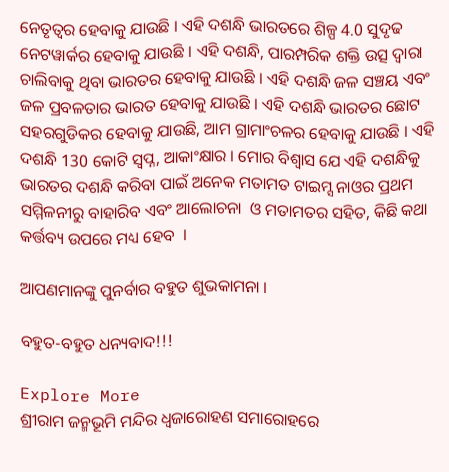ନେତୃତ୍ୱର ହେବାକୁ ଯାଉଛି । ଏହି ଦଶନ୍ଧି ଭାରତରେ ଶିଳ୍ପ 4.0 ସୁଦୃଢ ନେଟୱାର୍କର ହେବାକୁ ଯାଉଛି । ଏହି ଦଶନ୍ଧି, ପାରମ୍ପରିକ ଶକ୍ତି ଉତ୍ସ ଦ୍ୱାରା ଚାଲିବାକୁ ଥିବା ଭାରତର ହେବାକୁ ଯାଉଛି । ଏହି ଦଶନ୍ଧି ଜଳ ସଞ୍ଚୟ ଏବଂ ଜଳ ପ୍ରବଳତାର ଭାରତ ହେବାକୁ ଯାଉଛି । ଏହି ଦଶନ୍ଧି ଭାରତର ଛୋଟ ସହରଗୁଡିକର ହେବାକୁ ଯାଉଛି, ଆମ ଗ୍ରାମାଂଚଳର ହେବାକୁ ଯାଉଛି । ଏହି ଦଶନ୍ଧି 130 କୋଟି ସ୍ୱପ୍ନ, ଆକାଂକ୍ଷାର । ମୋର ବିଶ୍ୱାସ ଯେ ଏହି ଦଶନ୍ଧିକୁ ଭାରତର ଦଶନ୍ଧି କରିବା ପାଇଁ ଅନେକ ମତାମତ ଟାଇମ୍ସ ନାଓର ପ୍ରଥମ ସମ୍ମିଳନୀରୁ ବାହାରିବ ଏବଂ ଆଲୋଚନା  ଓ ମତାମତର ସହିତ, କିଛି କଥା କର୍ତ୍ତବ୍ୟ ଉପରେ ମଧ୍ୟ ହେବ  ।

ଆପଣମାନଙ୍କୁ ପୁନର୍ବାର ବହୁତ ଶୁଭକାମନା ।

ବହୁତ-ବହୁତ ଧନ୍ୟବାଦ!!!

Explore More
ଶ୍ରୀରାମ ଜନ୍ମଭୂମି ମନ୍ଦିର ଧ୍ଵଜାରୋହଣ ସମାରୋହରେ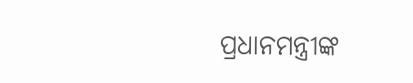ପ୍ରଧାନମନ୍ତ୍ରୀଙ୍କ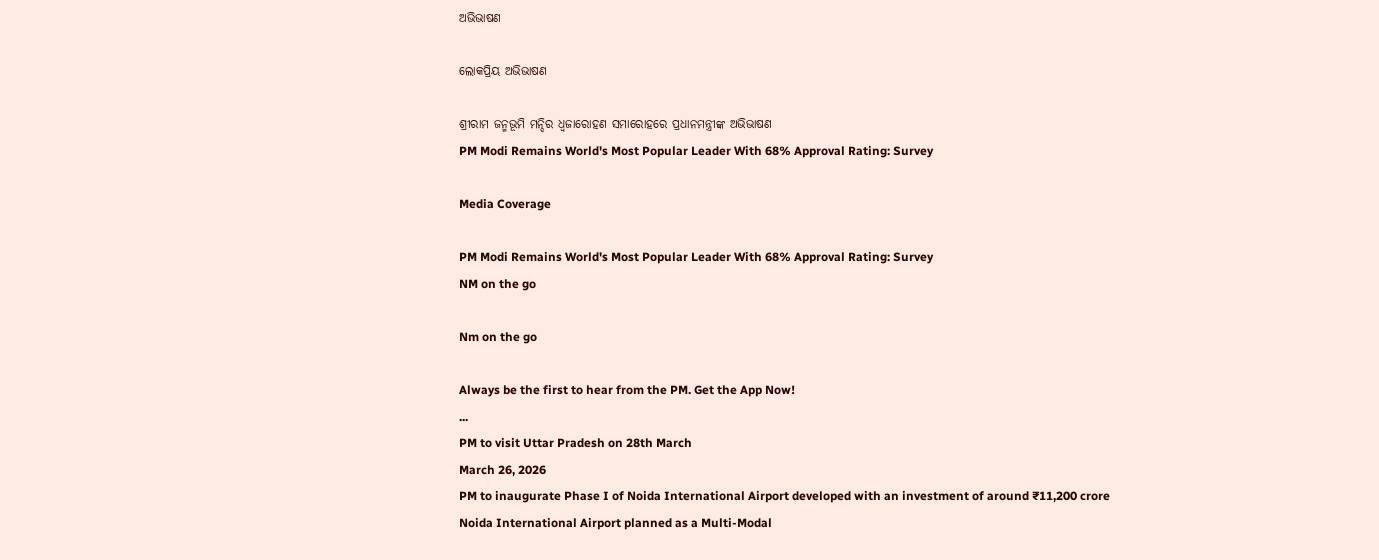ଅଭିଭାଷଣ

ଲୋକପ୍ରିୟ ଅଭିଭାଷଣ

ଶ୍ରୀରାମ ଜନ୍ମଭୂମି ମନ୍ଦିର ଧ୍ଵଜାରୋହଣ ସମାରୋହରେ ପ୍ରଧାନମନ୍ତ୍ରୀଙ୍କ ଅଭିଭାଷଣ
PM Modi Remains World's Most Popular Leader With 68% Approval Rating: Survey

Media Coverage

PM Modi Remains World's Most Popular Leader With 68% Approval Rating: Survey
NM on the go

Nm on the go

Always be the first to hear from the PM. Get the App Now!
...
PM to visit Uttar Pradesh on 28th March
March 26, 2026
PM to inaugurate Phase I of Noida International Airport developed with an investment of around ₹11,200 crore
Noida International Airport planned as a Multi-Modal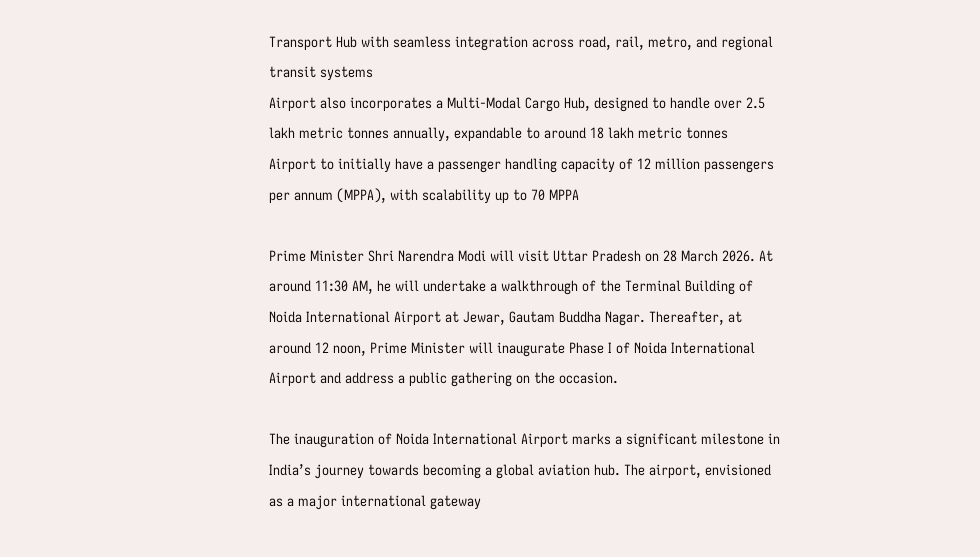Transport Hub with seamless integration across road, rail, metro, and regional transit systems
Airport also incorporates a Multi-Modal Cargo Hub, designed to handle over 2.5 lakh metric tonnes annually, expandable to around 18 lakh metric tonnes
Airport to initially have a passenger handling capacity of 12 million passengers per annum (MPPA), with scalability up to 70 MPPA

Prime Minister Shri Narendra Modi will visit Uttar Pradesh on 28 March 2026. At around 11:30 AM, he will undertake a walkthrough of the Terminal Building of Noida International Airport at Jewar, Gautam Buddha Nagar. Thereafter, at around 12 noon, Prime Minister will inaugurate Phase I of Noida International Airport and address a public gathering on the occasion.

The inauguration of Noida International Airport marks a significant milestone in India’s journey towards becoming a global aviation hub. The airport, envisioned as a major international gateway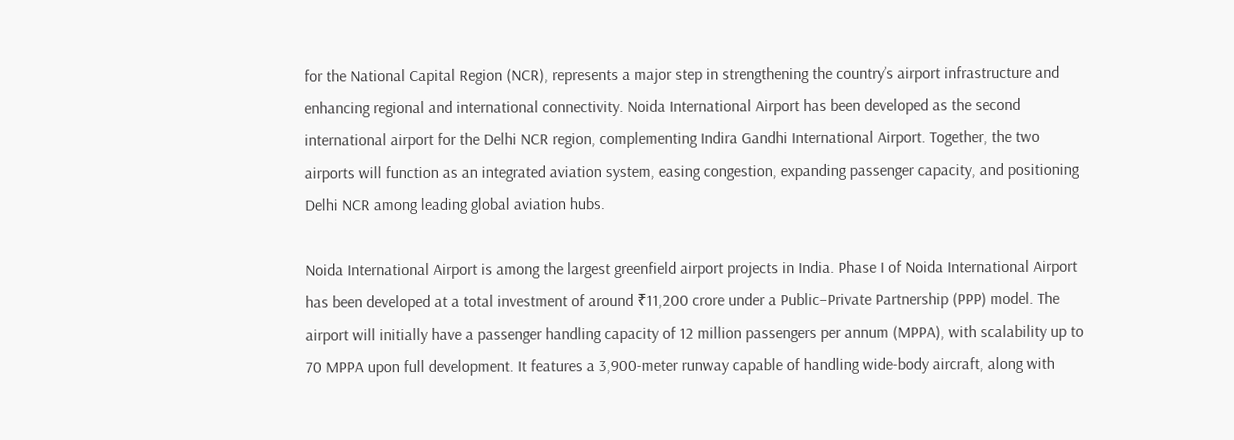for the National Capital Region (NCR), represents a major step in strengthening the country’s airport infrastructure and enhancing regional and international connectivity. Noida International Airport has been developed as the second international airport for the Delhi NCR region, complementing Indira Gandhi International Airport. Together, the two airports will function as an integrated aviation system, easing congestion, expanding passenger capacity, and positioning Delhi NCR among leading global aviation hubs.

Noida International Airport is among the largest greenfield airport projects in India. Phase I of Noida International Airport has been developed at a total investment of around ₹11,200 crore under a Public–Private Partnership (PPP) model. The airport will initially have a passenger handling capacity of 12 million passengers per annum (MPPA), with scalability up to 70 MPPA upon full development. It features a 3,900-meter runway capable of handling wide-body aircraft, along with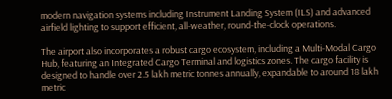modern navigation systems including Instrument Landing System (ILS) and advanced airfield lighting to support efficient, all-weather, round-the-clock operations.

The airport also incorporates a robust cargo ecosystem, including a Multi-Modal Cargo Hub, featuring an Integrated Cargo Terminal and logistics zones. The cargo facility is designed to handle over 2.5 lakh metric tonnes annually, expandable to around 18 lakh metric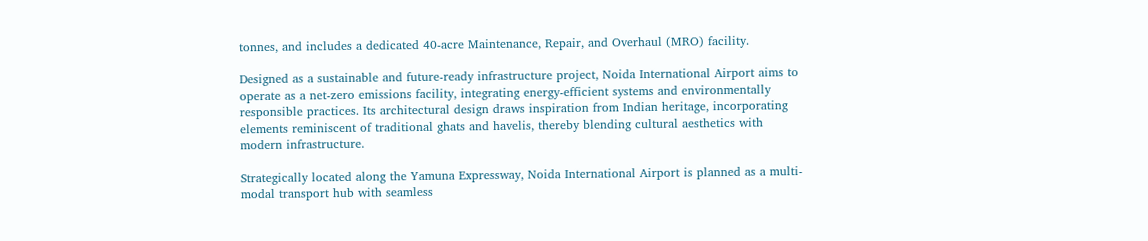tonnes, and includes a dedicated 40-acre Maintenance, Repair, and Overhaul (MRO) facility.

Designed as a sustainable and future-ready infrastructure project, Noida International Airport aims to operate as a net-zero emissions facility, integrating energy-efficient systems and environmentally responsible practices. Its architectural design draws inspiration from Indian heritage, incorporating elements reminiscent of traditional ghats and havelis, thereby blending cultural aesthetics with modern infrastructure.

Strategically located along the Yamuna Expressway, Noida International Airport is planned as a multi-modal transport hub with seamless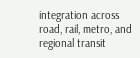integration across road, rail, metro, and regional transit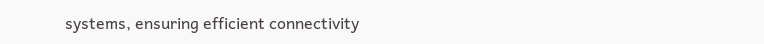systems, ensuring efficient connectivity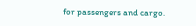for passengers and cargo.